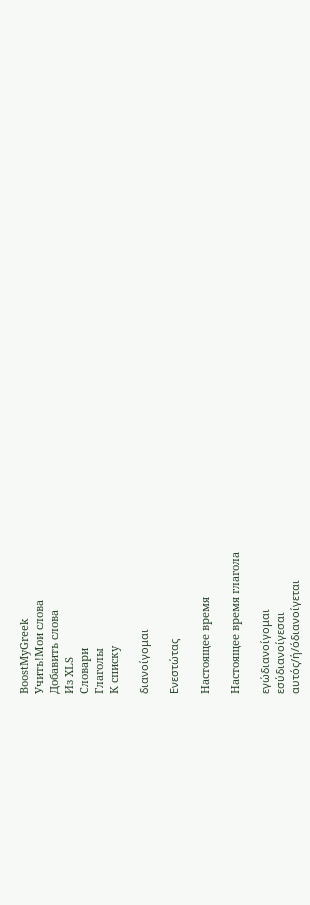BoostMyGreek
Учить!Мои слова
Добавить слова
Из XLS
Словари
Глаголы
К списку

διανοίγομαι

Ενεστώτας

Настоящее время

Настоящее время глагола

εγώδιανοίγομαι
εσύδιανοίγεσαι
αυτός/ή/όδιανοίγεται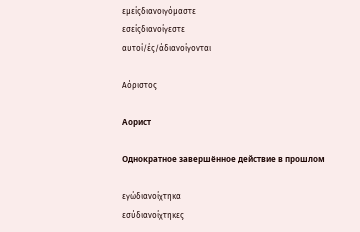εμείςδιανοιγόμαστε
εσείςδιανοίγεστε
αυτοί/ές/άδιανοίγονται

Αόριστος

Аорист

Однократное завершённое действие в прошлом

εγώδιανοίχτηκα
εσύδιανοίχτηκες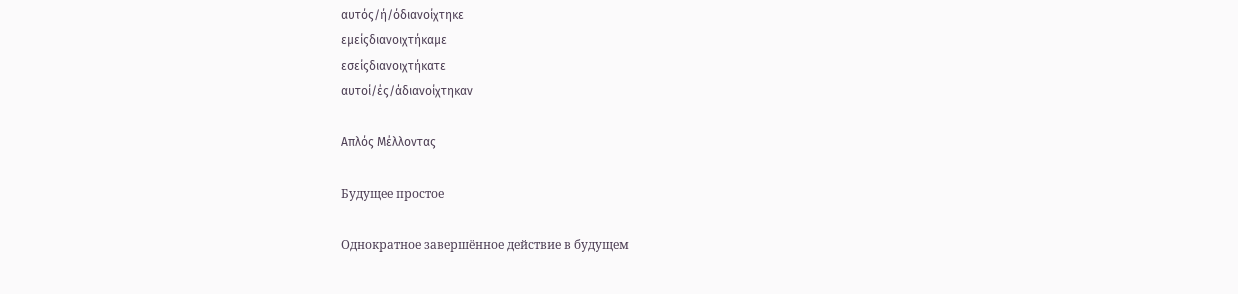αυτός/ή/όδιανοίχτηκε
εμείςδιανοιχτήκαμε
εσείςδιανοιχτήκατε
αυτοί/ές/άδιανοίχτηκαν

Απλός Μέλλοντας

Будущее простое

Однократное завершённое действие в будущем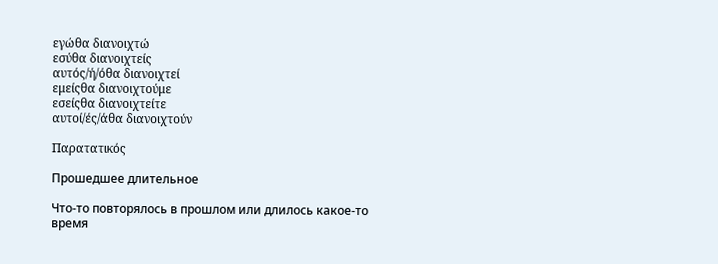εγώθα διανοιχτώ
εσύθα διανοιχτείς
αυτός/ή/όθα διανοιχτεί
εμείςθα διανοιχτούμε
εσείςθα διανοιχτείτε
αυτοί/ές/άθα διανοιχτούν

Παρατατικός

Прошедшее длительное

Что-то повторялось в прошлом или длилось какое-то время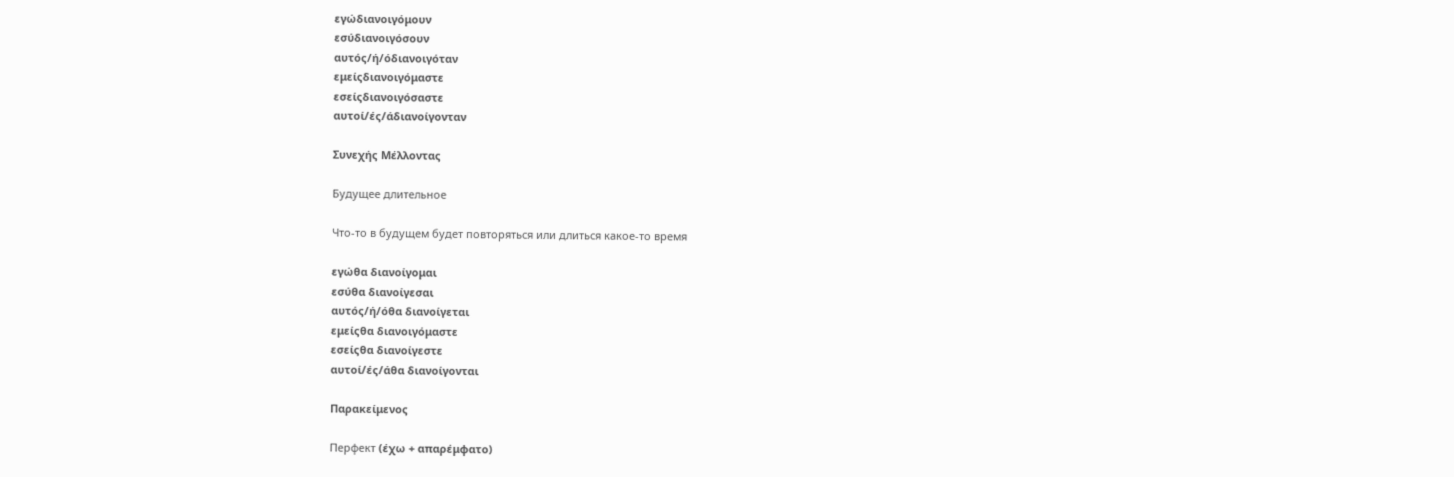εγώδιανοιγόμουν
εσύδιανοιγόσουν
αυτός/ή/όδιανοιγόταν
εμείςδιανοιγόμαστε
εσείςδιανοιγόσαστε
αυτοί/ές/άδιανοίγονταν

Συνεχής Μέλλοντας

Будущее длительное

Что-то в будущем будет повторяться или длиться какое-то время

εγώθα διανοίγομαι
εσύθα διανοίγεσαι
αυτός/ή/όθα διανοίγεται
εμείςθα διανοιγόμαστε
εσείςθα διανοίγεστε
αυτοί/ές/άθα διανοίγονται

Παρακείμενος

Перфект (έχω + απαρέμφατο)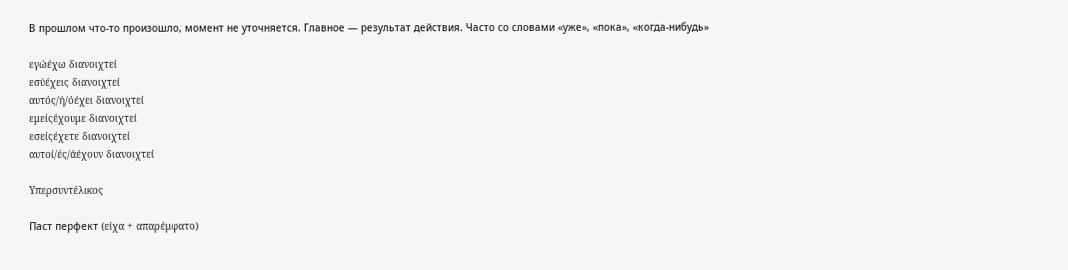В прошлом что-то произошло, момент не уточняется. Главное — результат действия. Часто со словами «уже», «пока», «когда-нибудь»

εγώέχω διανοιχτεί
εσύέχεις διανοιχτεί
αυτός/ή/όέχει διανοιχτεί
εμείςέχουμε διανοιχτεί
εσείςέχετε διανοιχτεί
αυτοί/ές/άέχουν διανοιχτεί

Υπερσυντέλικος

Паст перфект (είχα + απαρέμφατο)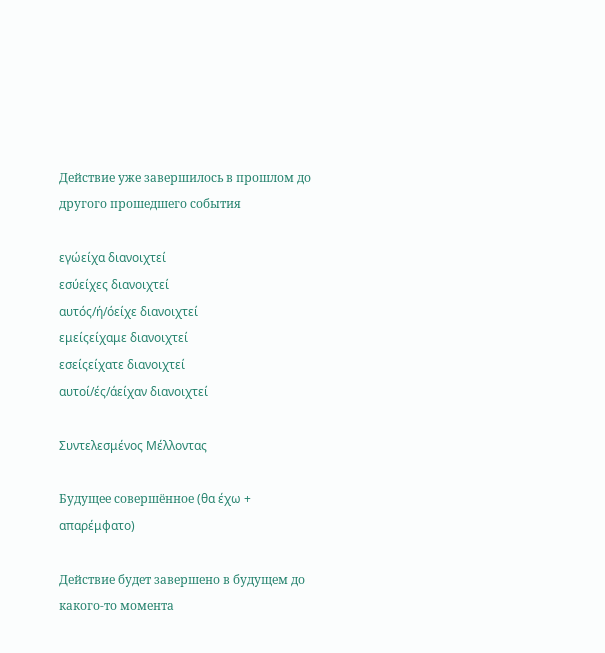Действие уже завершилось в прошлом до другого прошедшего события

εγώείχα διανοιχτεί
εσύείχες διανοιχτεί
αυτός/ή/όείχε διανοιχτεί
εμείςείχαμε διανοιχτεί
εσείςείχατε διανοιχτεί
αυτοί/ές/άείχαν διανοιχτεί

Συντελεσμένος Μέλλοντας

Будущее совершённое (θα έχω + απαρέμφατο)

Действие будет завершено в будущем до какого-то момента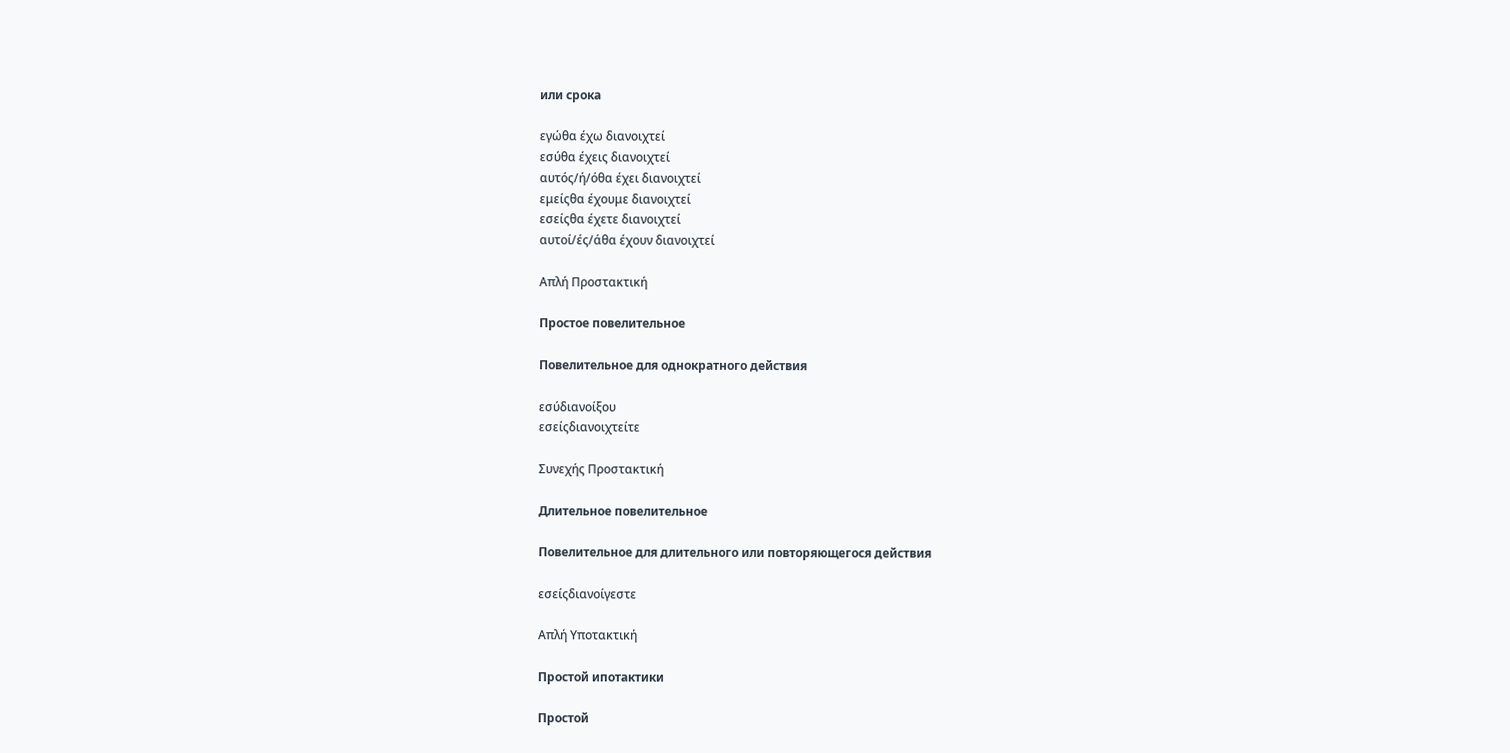или срока

εγώθα έχω διανοιχτεί
εσύθα έχεις διανοιχτεί
αυτός/ή/όθα έχει διανοιχτεί
εμείςθα έχουμε διανοιχτεί
εσείςθα έχετε διανοιχτεί
αυτοί/ές/άθα έχουν διανοιχτεί

Απλή Προστακτική

Простое повелительное

Повелительное для однократного действия

εσύδιανοίξου
εσείςδιανοιχτείτε

Συνεχής Προστακτική

Длительное повелительное

Повелительное для длительного или повторяющегося действия

εσείςδιανοίγεστε

Απλή Υποτακτική

Простой ипотактики

Простой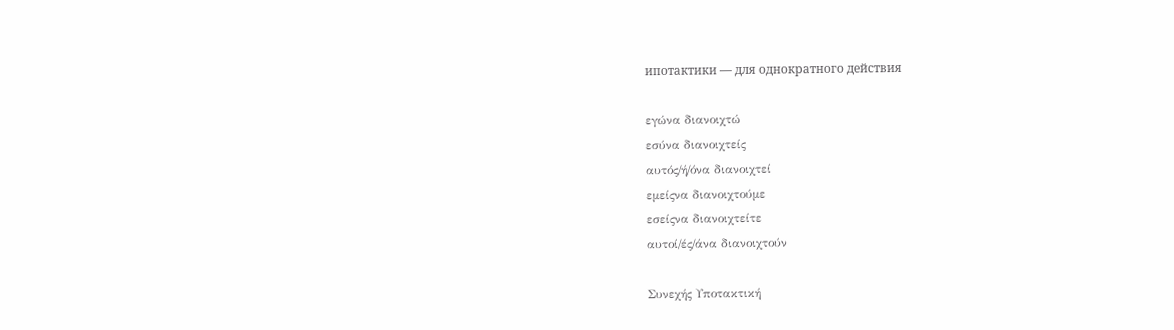ипотактики — для однократного действия

εγώνα διανοιχτώ
εσύνα διανοιχτείς
αυτός/ή/όνα διανοιχτεί
εμείςνα διανοιχτούμε
εσείςνα διανοιχτείτε
αυτοί/ές/άνα διανοιχτούν

Συνεχής Υποτακτική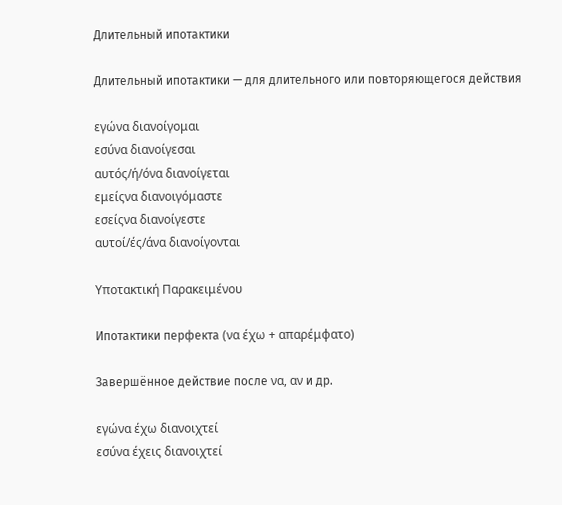Длительный ипотактики

Длительный ипотактики — для длительного или повторяющегося действия

εγώνα διανοίγομαι
εσύνα διανοίγεσαι
αυτός/ή/όνα διανοίγεται
εμείςνα διανοιγόμαστε
εσείςνα διανοίγεστε
αυτοί/ές/άνα διανοίγονται

Υποτακτική Παρακειμένου

Ипотактики перфекта (να έχω + απαρέμφατο)

Завершённое действие после να, αν и др.

εγώνα έχω διανοιχτεί
εσύνα έχεις διανοιχτεί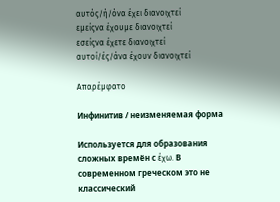αυτός/ή/όνα έχει διανοιχτεί
εμείςνα έχουμε διανοιχτεί
εσείςνα έχετε διανοιχτεί
αυτοί/ές/άνα έχουν διανοιχτεί

Απαρέμφατο

Инфинитив / неизменяемая форма

Используется для образования сложных времён с έχω. В современном греческом это не классический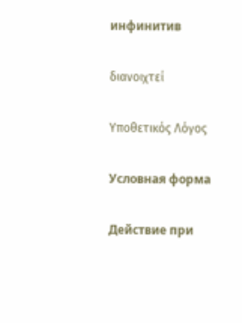инфинитив

διανοιχτεί

Υποθετικός Λόγος

Условная форма

Действие при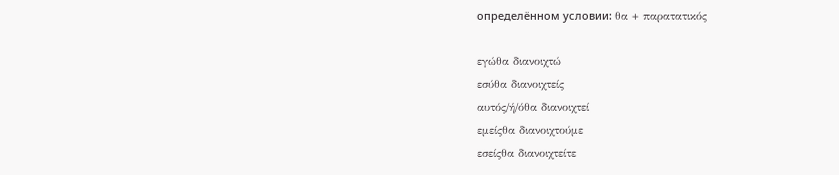определённом условии: θα + παρατατικός

εγώθα διανοιχτώ
εσύθα διανοιχτείς
αυτός/ή/όθα διανοιχτεί
εμείςθα διανοιχτούμε
εσείςθα διανοιχτείτε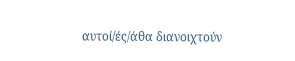αυτοί/ές/άθα διανοιχτούν